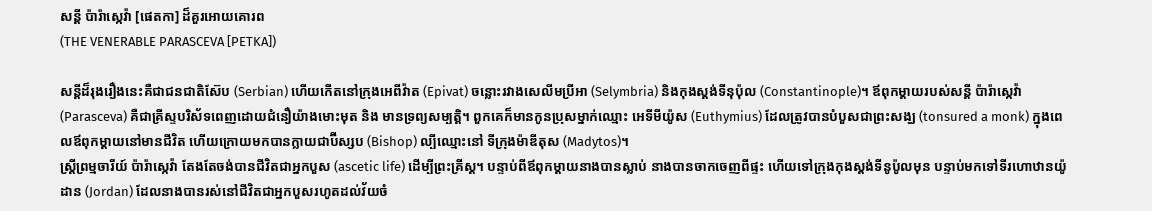សន្តី ប៉ារ៉ាស្កេវ៉ា [ផេតកា] ដ៏គួរអោយគោរព
(THE VENERABLE PARASCEVA [PETKA])

សន្តីដ៏រុងរឿងនេះគឺជាជនជាតិស៊ែប (Serbian) ហើយកើតនៅក្រុងអេពីវ៉ាត (Epivat) ចន្លេាះរវាងសេលីមប្រីអា (Selymbria) និងកុងស្តង់ទីនុប៉ុល (Constantinople)។ ឪពុកម្តាយរបស់សន្តី ប៉ារ៉ាស្កេវ៉ា (Parasceva) គឺជាគ្រីស្ទបរិស័ទពេញដោយជំនឿយ៉ាងមោះមុត និង មានទ្រព្យសម្បត្តិ។ ពួកគេក៏មានកូនប្រុសម្នាក់ឈ្មោះ អេទីមីយ៉ូស (Euthymius) ដែលត្រូវបានបំបួសជាព្រះសង្ឃ (tonsured a monk) ក្នុងពេលឪពុកម្តាយនៅមានជីវិត ហើយក្រោយមកបានក្លាយជាប៊ីស្សប (Bishop) ល្បីឈ្មោះនៅ ទីក្រុងម៉ាឌីតុស (Madytos)។
ស្រ្តីព្រម្មចារីយ៍ ប៉ារ៉ាស្កេវ៉ា តែងតែចង់បានជីវិតជាឣ្នកបួស (ascetic life) ដើម្បីព្រះគ្រីស្ត។ បន្ទាប់ពីឪពុកម្តាយនាងបានស្លាប់ នាងបានចាកចេញពីផ្ទះ ហើយទៅក្រុងកុងស្តង់ទីនូប៉ូលមុន បន្ទាប់មកទៅទីរហោឋានយ៉ូដាន (Jordan) ដែលនាងបានរស់នៅជីវិតជាឣ្នកបួសរហូតដល់វ័យចំ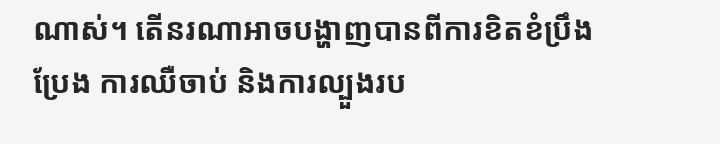ណាស់។ តើនរណាអាចបង្ហាញបានពីការខិតខំប្រឹងប្រែង ការឈឺចាប់ និងការល្បួងរប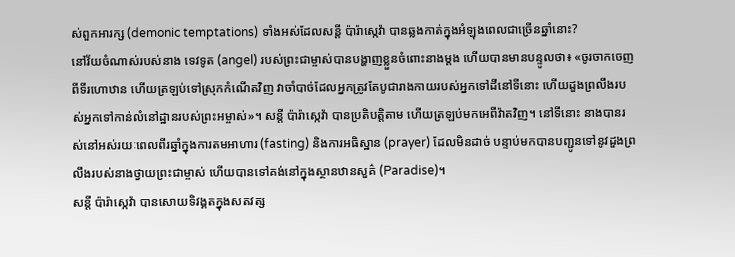ស់ពួកអារក្ស (demonic temptations) ទាំងអស់ដែលសន្តី ប៉ារ៉ាស្កេវ៉ា បានឆ្លងកាត់ក្នុងអំឡុងពេលជាច្រើនឆ្នាំនេាះ?
នៅវ័យចំណាស់របស់នាង ទេវទូត (angel) របស់ព្រះជាម្ចាស់បានបង្ហាញខ្លួនចំពោះនាងម្តង ហើយបានមានបន្ទូលថា៖ «ចូរចាកចេញពីទីរហោឋាន ហើយត្រឡប់ទៅស្រុកកំណើតវិញ វាចាំបាច់ដែលអ្នកត្រូវតែបូជារាងកាយរបស់អ្នកទៅដីនៅទីនោះ ហើយដួងព្រលឹងរបស់អ្នកទៅកាន់លំនៅដ្ឋានរបស់ព្រះអម្ចាស់»។ សន្តី ប៉ារ៉ាស្កេវ៉ា បានប្រតិបត្តិតាម ហើយត្រឡប់មកអេពីវ៉ាតវិញ។ នៅទីនោះ នាងបានរស់នៅអស់រយៈពេលពីរឆ្នាំក្នុងការតមអាហារ (fasting) និងការអធិស្ឋាន (prayer) ដែលមិនដាច់ បន្ទាប់មកបានបញ្ជូនទៅនូវដួងព្រលឹងរបស់នាងថ្វាយព្រះជាម្ចាស់ ហើយបានទៅគង់នៅក្នុងស្ថានឋានសួគ៌ (Paradise)។
សន្តី ប៉ារ៉ាស្កេវ៉ា បានសោយទិវង្គតក្នុងសតវត្ស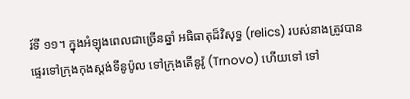រ៍ទី ១១។ ក្នុងអំឡុងពេលជាច្រើនឆ្នាំ អធិធាតុដ៏វិសុទ្ធ (relics) របស់នាងត្រូវបានផ្ទេរទៅក្រុងកុងស្តង់ទីនូប៉ូល ទៅក្រុងតើនូវ៉ូ (Trnovo) ហើយទៅ ទៅ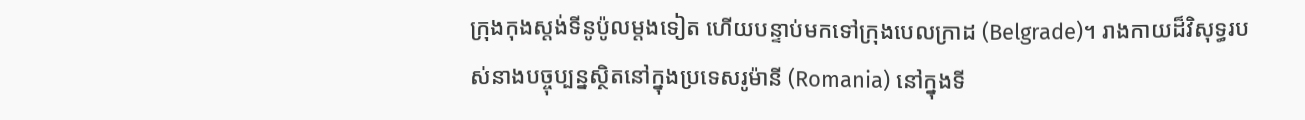ក្រុងកុងស្តង់ទីនូប៉ូលម្តងទៀត ហើយបន្ទាប់មកទៅក្រុងបេលក្រាដ (Belgrade)។ រាងកាយដ៏វិសុទ្ធរបស់នាងបច្ចុប្បន្នស្ថិតនៅក្នុងប្រទេសរូម៉ានី (Romania) នៅក្នុងទី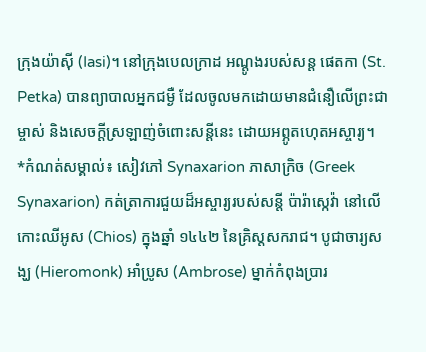ក្រុងយ៉ាស៊ី (Iasi)។ នៅក្រុងបេលក្រាដ អណ្ដូងរបស់សន្ត ផេតកា (St. Petka) បានព្យាបាលអ្នកជម្ងឺ ដែលចូលមកដោយមានជំនឿលើព្រះជាម្ចាស់ និងសេចក្តីស្រឡាញ់ចំពោះសន្តីនេះ ដោយឣព្ភូតហេុតឣស្ចារ្យ។
*កំណត់សម្គាល់៖ សៀវភៅ Synaxarion ភាសាក្រិច (Greek Synaxarion) កត់ត្រាការជួយដ៏អស្ចារ្យរបស់សន្តី ប៉ារ៉ាស្កេវ៉ា នៅលើកោះឈីអូស (Chios) ក្នុងឆ្នាំ ១៤៤២ នៃគ្រិស្តសករាជ។ បូជាចារ្យសង្ឃ (Hieromonk) អាំប្រូស (Ambrose) ម្នាក់កំពុងប្រារ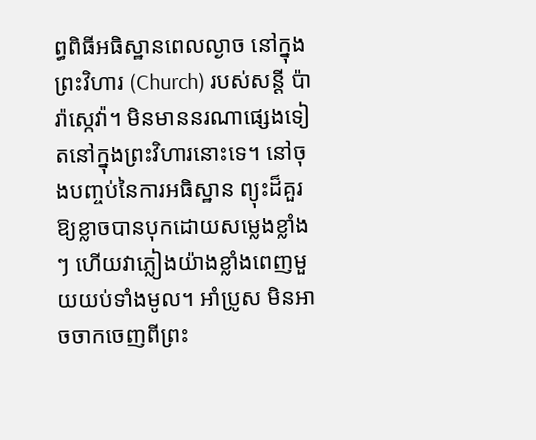ព្ធពិធីអធិស្ឋានពេលល្ងាច នៅក្នុងព្រះវិហារ (Church) របស់សន្តី ប៉ារ៉ាស្កេវ៉ា។ មិនមាននរណាផ្សេងទៀតនៅក្នុងព្រះវិហារនោះទេ។ នៅចុងបញ្ចប់នៃការឣធិស្ឋាន ព្យុះដ៏គួរឱ្យខ្លាចបានបុកដោយសម្លេងខ្លាំងៗ ហើយវាភ្លៀងយ៉ាងខ្លាំងពេញមួយយប់ទាំងមូល។ អាំប្រូស មិនអាចចាកចេញពីព្រះ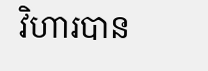វិហារបាន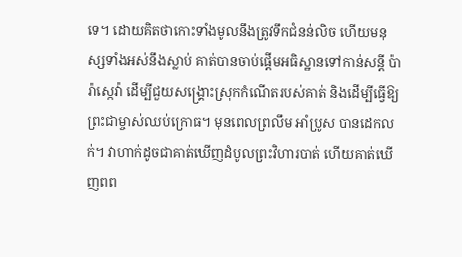ទេ។ ដោយគិតថាកោះទាំងមូលនឹងត្រូវទឹកជំនន់លិច ហើយមនុស្សទាំងអស់នឹងស្លាប់ គាត់បានចាប់ផ្តើមអធិស្ឋានទៅកាន់សន្តី ប៉ារ៉ាស្កេវ៉ា ដើម្បីជួយសង្គ្រោះស្រុកកំណើតរបស់គាត់ និងដើម្បីធ្វើឱ្យព្រះជាម្ចាស់ឈប់ក្រោធ។ មុនពេលព្រលឹម អាំប្រូស បានដេកលក់។ វាហាក់ដូចជាគាត់ឃើញដំបូលព្រះវិហារបាត់ ហើយគាត់ឃើញពព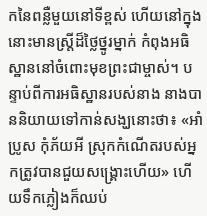កនៃពន្លឺមួយនៅទីខ្ពស់ ហើយនៅក្នុងនោះមានស្ត្រីដ៏ថ្លៃថ្នូរម្នាក់ កំពុងអធិស្ឋាននៅចំពោះមុខព្រះជាម្ចាស់។ បន្ទាប់ពីការអធិស្ឋានរបស់នាង នាងបាននិយាយទៅកាន់សង្ឃនោះថា៖ «អាំប្រូស កុំភ័យឣី ស្រុកកំណើតរបស់អ្នកត្រូវបានជួយសង្គ្រោះហើយ» ហើយទឹកភ្លៀងក៏ឈប់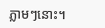ភ្លាមៗនេាះ។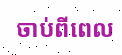ចាប់ពីពេល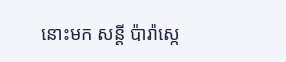នោះមក សន្តី ប៉ារ៉ាស្កេ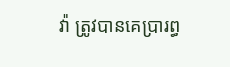វ៉ា ត្រូវបានគេប្រារព្ធ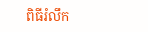ពិធីរំលឹក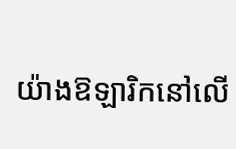យ៉ាងឱឡារិកនៅលើ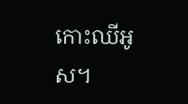កោះឈីអូស។